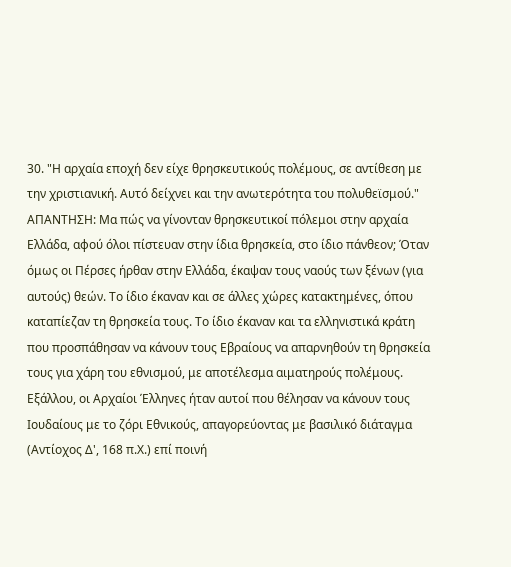30. "Η αρχαία εποχή δεν είχε θρησκευτικούς πολέμους, σε αντίθεση με την χριστιανική. Αυτό δείχνει και την ανωτερότητα του πολυθεϊσμού."
ΑΠΑΝΤΗΣΗ: Μα πώς να γίνονταν θρησκευτικοί πόλεμοι στην αρχαία Ελλάδα, αφού όλοι πίστευαν στην ίδια θρησκεία, στο ίδιο πάνθεον; Όταν όμως οι Πέρσες ήρθαν στην Ελλάδα, έκαψαν τους ναούς των ξένων (για αυτούς) θεών. Το ίδιο έκαναν και σε άλλες χώρες κατακτημένες, όπου καταπίεζαν τη θρησκεία τους. Το ίδιο έκαναν και τα ελληνιστικά κράτη που προσπάθησαν να κάνουν τους Εβραίους να απαρνηθούν τη θρησκεία τους για χάρη του εθνισμού, με αποτέλεσμα αιματηρούς πολέμους. Εξάλλου, οι Αρχαίοι Έλληνες ήταν αυτοί που θέλησαν να κάνουν τους Ιουδαίους με το ζόρι Εθνικούς, απαγορεύοντας με βασιλικό διάταγμα (Αντίοχος Δ', 168 π.Χ.) επί ποινή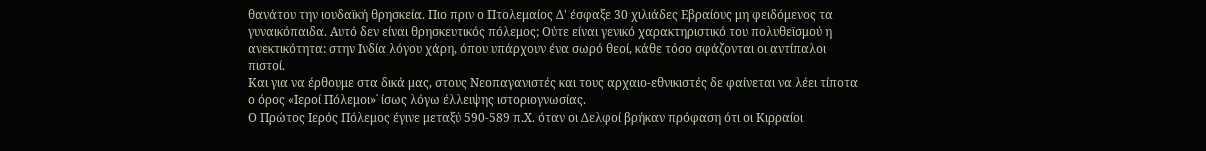θανάτου την ιουδαϊκή θρησκεία. Πιο πριν ο Πτολεμαίος Δ' έσφαξε 30 χιλιάδες Εβραίους μη φειδόμενος τα γυναικόπαιδα. Αυτό δεν είναι θρησκευτικός πόλεμος; Ούτε είναι γενικό χαρακτηριστικό του πολυθεϊσμού η ανεκτικότητα: στην Ινδία λόγου χάρη, όπου υπάρχουν ένα σωρό θεοί, κάθε τόσο σφάζονται οι αντίπαλοι πιστοί.
Και για να έρθουμε στα δικά μας, στους Νεοπαγανιστές και τους αρχαιο-εθνικιστές δε φαίνεται να λέει τίποτα ο όρος «Ιεροί Πόλεμοι»˙ ίσως λόγω έλλειψης ιστοριογνωσίας.
Ο Πρώτος Ιερός Πόλεμος έγινε μεταξύ 590-589 π.Χ. όταν οι Δελφοί βρήκαν πρόφαση ότι οι Κιρραίοι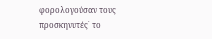φορολογούσαν τους προσκηνυτές˙ το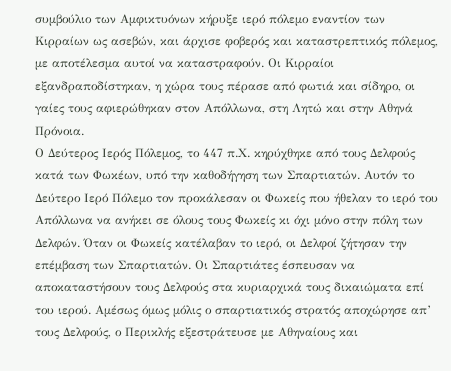συμβούλιο των Αμφικτυόνων κήρυξε ιερό πόλεμο εναντίον των Κιρραίων ως ασεβών, και άρχισε φοβερός και καταστρεπτικός πόλεμος, με αποτέλεσμα αυτοί να καταστραφούν. Οι Κιρραίοι εξανδραποδίστηκαν, η χώρα τους πέρασε από φωτιά και σίδηρο, οι γαίες τους αφιερώθηκαν στον Απόλλωνα, στη Λητώ και στην Αθηνά Πρόνοια.
Ο Δεύτερος Ιερός Πόλεμος, το 447 π.Χ. κηρύχθηκε από τους Δελφούς κατά των Φωκέων, υπό την καθοδήγηση των Σπαρτιατών. Αυτόν το Δεύτερο Ιερό Πόλεμο τον προκάλεσαν οι Φωκείς που ήθελαν το ιερό του Απόλλωνα να ανήκει σε όλους τους Φωκείς κι όχι μόνο στην πόλη των Δελφών. Όταν οι Φωκείς κατέλαβαν το ιερό, οι Δελφοί ζήτησαν την επέμβαση των Σπαρτιατών. Οι Σπαρτιάτες έσπευσαν να αποκαταστήσουν τους Δελφούς στα κυριαρχικά τους δικαιώματα επί του ιερού. Αμέσως όμως μόλις ο σπαρτιατικός στρατός αποχώρησε απ’ τους Δελφούς, ο Περικλής εξεστράτευσε με Αθηναίους και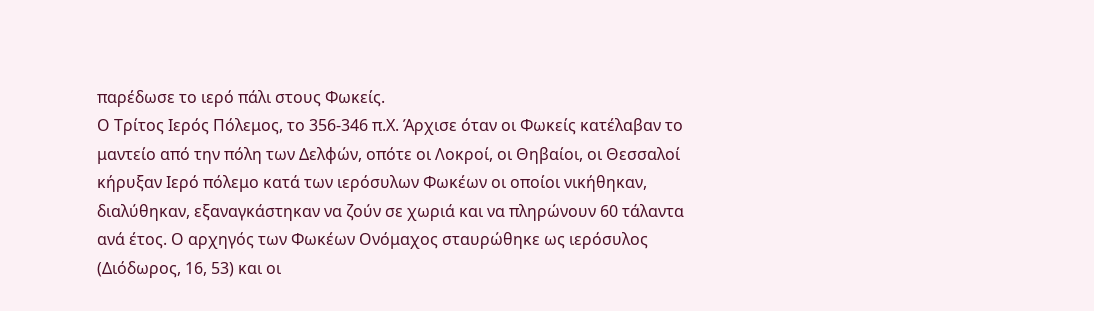παρέδωσε το ιερό πάλι στους Φωκείς.
Ο Τρίτος Ιερός Πόλεμος, το 356-346 π.Χ. Άρχισε όταν οι Φωκείς κατέλαβαν το μαντείο από την πόλη των Δελφών, οπότε οι Λοκροί, οι Θηβαίοι, οι Θεσσαλοί κήρυξαν Ιερό πόλεμο κατά των ιερόσυλων Φωκέων οι οποίοι νικήθηκαν, διαλύθηκαν, εξαναγκάστηκαν να ζούν σε χωριά και να πληρώνουν 60 τάλαντα ανά έτος. Ο αρχηγός των Φωκέων Ονόμαχος σταυρώθηκε ως ιερόσυλος (Διόδωρος, 16, 53) και οι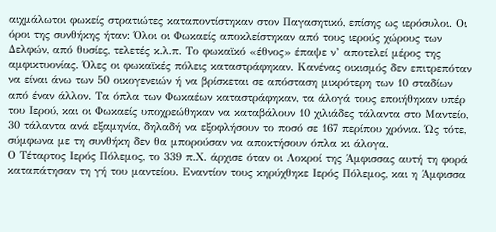αιχμάλωτοι φωκείς στρατιώτες καταποντίστηκαν στον Παγασητικό, επίσης ως ιερόσυλοι. Οι όροι της συνθήκης ήταν: Όλοι οι Φωκαείς αποκλείστηκαν από τους ιερούς χώρους των Δελφών, από θυσίες, τελετές κ.λ.π. Το φωκαϊκό «έθνος» έπαψε ν’ αποτελεί μέρος της αμφικτυονίας. Όλες οι φωκαϊκές πόλεις καταστράφηκαν. Κανένας οικισμός δεν επιτρεπόταν να είναι άνω των 50 οικογενειών ή να βρίσκεται σε απόσταση μικρότερη των 10 σταδίων από έναν άλλον. Τα όπλα των Φωκαέων καταστράφηκαν, τα άλογά τους εποιήθηκαν υπέρ του Ιερού, και οι Φωκαείς υποχρεώθηκαν να καταβάλουν 10 χιλιάδες τάλαντα στο Μαντείο, 30 τάλαντα ανά εξαμηνία, δηλαδή να εξοφλήσουν το ποσό σε 167 περίπου χρόνια. Ώς τότε, σύμφωνα με τη συνθήκη δεν θα μπορούσαν να αποκτήσουν όπλα κι άλογα.
Ο Τέταρτος Ιερός Πόλεμος, το 339 π.Χ. άρχισε όταν οι Λοκροί της Άμφισσας αυτή τη φορά καταπάτησαν τη γή του μαντείου. Εναντίον τους κηρύχθηκε Ιερός Πόλεμος, και η Άμφισσα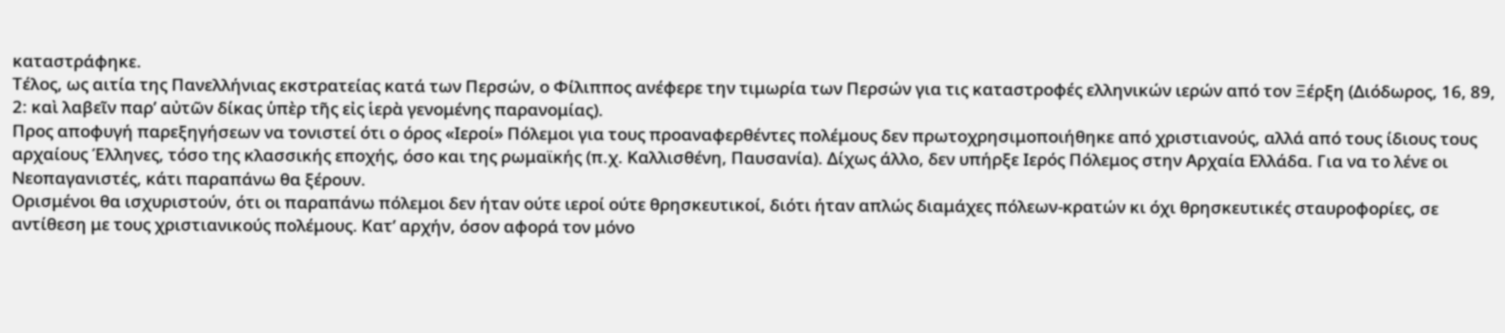καταστράφηκε.
Τέλος, ως αιτία της Πανελλήνιας εκστρατείας κατά των Περσών, ο Φίλιππος ανέφερε την τιμωρία των Περσών για τις καταστροφές ελληνικών ιερών από τον Ξέρξη (Διόδωρος, 16, 89, 2: καὶ λαβεῖν παρ’ αὐτῶν δίκας ὑπὲρ τῆς εἰς ἱερὰ γενομένης παρανομίας).
Προς αποφυγή παρεξηγήσεων να τονιστεί ότι ο όρος «Ιεροί» Πόλεμοι για τους προαναφερθέντες πολέμους δεν πρωτοχρησιμοποιήθηκε από χριστιανούς, αλλά από τους ίδιους τους αρχαίους Έλληνες, τόσο της κλασσικής εποχής, όσο και της ρωμαϊκής (π.χ. Καλλισθένη, Παυσανία). Δίχως άλλο, δεν υπήρξε Ιερός Πόλεμος στην Αρχαία Ελλάδα. Για να το λένε οι Νεοπαγανιστές, κάτι παραπάνω θα ξέρουν.
Ορισμένοι θα ισχυριστούν, ότι οι παραπάνω πόλεμοι δεν ήταν ούτε ιεροί ούτε θρησκευτικοί, διότι ήταν απλώς διαμάχες πόλεων-κρατών κι όχι θρησκευτικές σταυροφορίες, σε αντίθεση με τους χριστιανικούς πολέμους. Κατ’ αρχήν, όσον αφορά τον μόνο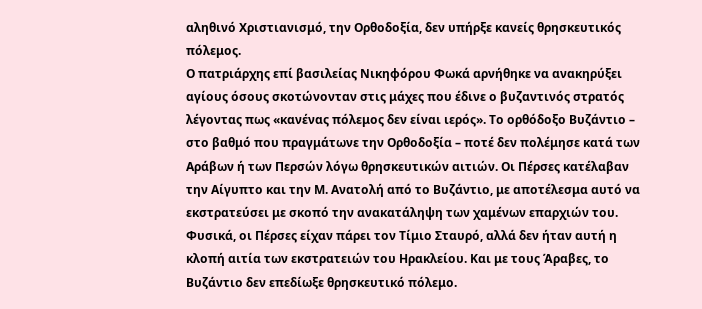αληθινό Χριστιανισμό, την Ορθοδοξία, δεν υπήρξε κανείς θρησκευτικός πόλεμος.
Ο πατριάρχης επί βασιλείας Νικηφόρου Φωκά αρνήθηκε να ανακηρύξει αγίους όσους σκοτώνονταν στις μάχες που έδινε ο βυζαντινός στρατός λέγοντας πως «κανένας πόλεμος δεν είναι ιερός». Το ορθόδοξο Βυζάντιο – στο βαθμό που πραγμάτωνε την Ορθοδοξία – ποτέ δεν πολέμησε κατά των Αράβων ή των Περσών λόγω θρησκευτικών αιτιών. Οι Πέρσες κατέλαβαν την Αίγυπτο και την Μ. Ανατολή από το Βυζάντιο, με αποτέλεσμα αυτό να εκστρατεύσει με σκοπό την ανακατάληψη των χαμένων επαρχιών του. Φυσικά, οι Πέρσες είχαν πάρει τον Τίμιο Σταυρό, αλλά δεν ήταν αυτή η κλοπή αιτία των εκστρατειών του Ηρακλείου. Και με τους Άραβες, το Βυζάντιο δεν επεδίωξε θρησκευτικό πόλεμο.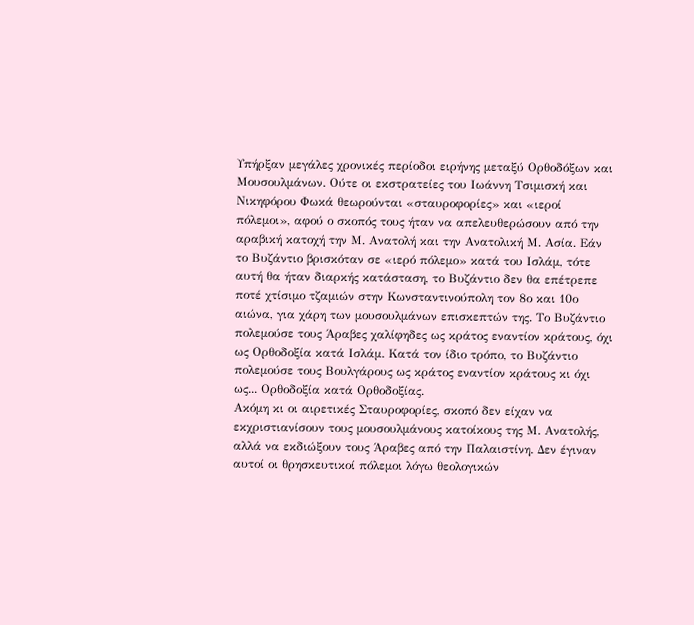Υπήρξαν μεγάλες χρονικές περίοδοι ειρήνης μεταξύ Ορθοδόξων και Μουσουλμάνων. Ούτε οι εκστρατείες του Ιωάννη Τσιμισκή και Νικηφόρου Φωκά θεωρούνται «σταυροφορίες» και «ιεροί πόλεμοι», αφού ο σκοπός τους ήταν να απελευθερώσουν από την αραβική κατοχή την Μ. Ανατολή και την Ανατολική Μ. Ασία. Εάν το Βυζάντιο βρισκόταν σε «ιερό πόλεμο» κατά του Ισλάμ, τότε αυτή θα ήταν διαρκής κατάσταση, το Βυζάντιο δεν θα επέτρεπε ποτέ χτίσιμο τζαμιών στην Κωνσταντινούπολη τον 8ο και 10ο αιώνα, για χάρη των μουσουλμάνων επισκεπτών της. Το Βυζάντιο πολεμούσε τους Άραβες χαλίφηδες ως κράτος εναντίον κράτους, όχι ως Ορθοδοξία κατά Ισλάμ. Κατά τον ίδιο τρόπο, το Βυζάντιο πολεμούσε τους Βουλγάρους ως κράτος εναντίον κράτους κι όχι ως... Ορθοδοξία κατά Ορθοδοξίας.
Ακόμη κι οι αιρετικές Σταυροφορίες, σκοπό δεν είχαν να εκχριστιανίσουν τους μουσουλμάνους κατοίκους της Μ. Ανατολής, αλλά να εκδιώξουν τους Άραβες από την Παλαιστίνη. Δεν έγιναν αυτοί οι θρησκευτικοί πόλεμοι λόγω θεολογικών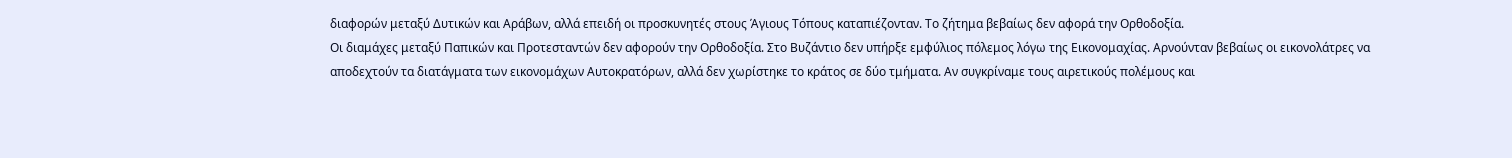διαφορών μεταξύ Δυτικών και Αράβων, αλλά επειδή οι προσκυνητές στους Άγιους Τόπους καταπιέζονταν. Το ζήτημα βεβαίως δεν αφορά την Ορθοδοξία.
Οι διαμάχες μεταξύ Παπικών και Προτεσταντών δεν αφορούν την Ορθοδοξία. Στο Βυζάντιο δεν υπήρξε εμφύλιος πόλεμος λόγω της Εικονομαχίας. Αρνούνταν βεβαίως οι εικονολάτρες να αποδεχτούν τα διατάγματα των εικονομάχων Αυτοκρατόρων, αλλά δεν χωρίστηκε το κράτος σε δύο τμήματα. Αν συγκρίναμε τους αιρετικούς πολέμους και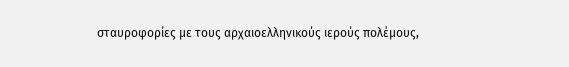σταυροφορίες με τους αρχαιοελληνικούς ιερούς πολέμους,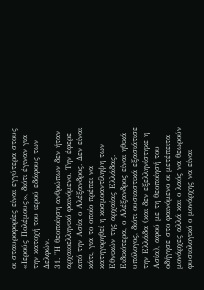οι σταυροφορίες είναι εγγύτερα στους «Ιερούς Πολέμους», διότι έγιναν για την κατοχή του ιερού εδάφους των Δελφών.
31. "Η θεοποίηση ανθρώπων δεν ήταν αρχαιοελληνικό φαινόμενο. Την έφερε από την Ασία ο Αλέξανδρος. Δεν είναι κάτι, για το οποίο πρέπει να κατηγορηθεί η κοσμοαντίληψη των Εθνικών της αρχαίας Ελλάδας. Ειδικότερα, ο Αλέξανδρος είναι ηθικά υπόλογος, διότι ουσιαστικά εξασιάτισε την Ελλάδα (και δεν εξελληνίστηκε η Ασία), αφού με τη θεοποίησή του οδήγησε στο φαινόμενο οι μετέπειτα μονάρχες αλλά και ο λαός να θεωρούν φυσιολογικό ο μονάρχης να είναι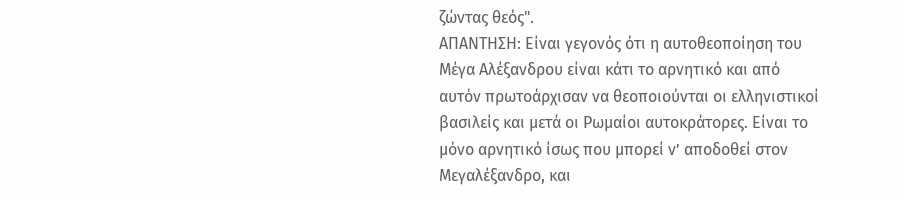ζώντας θεός".
ΑΠΑΝΤΗΣΗ: Είναι γεγονός ότι η αυτοθεοποίηση του Μέγα Αλέξανδρου είναι κάτι το αρνητικό και από αυτόν πρωτοάρχισαν να θεοποιούνται οι ελληνιστικοί βασιλείς και μετά οι Ρωμαίοι αυτοκράτορες. Είναι το μόνο αρνητικό ίσως που μπορεί ν’ αποδοθεί στον Μεγαλέξανδρο, και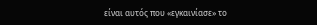είναι αυτός που «εγκαινίασε» το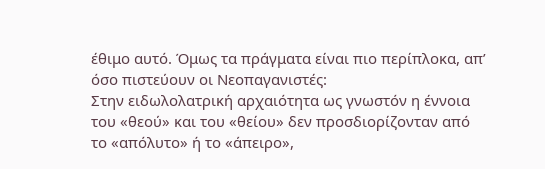έθιμο αυτό. Όμως τα πράγματα είναι πιο περίπλοκα, απ’ όσο πιστεύουν οι Νεοπαγανιστές:
Στην ειδωλολατρική αρχαιότητα ως γνωστόν η έννοια του «θεού» και του «θείου» δεν προσδιορίζονταν από το «απόλυτο» ή το «άπειρο»,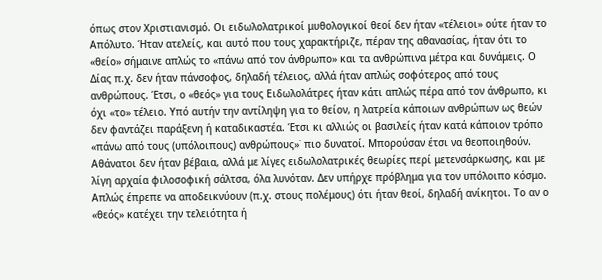όπως στον Χριστιανισμό. Οι ειδωλολατρικοί μυθολογικοί θεοί δεν ήταν «τέλειοι» ούτε ήταν το Απόλυτο. Ήταν ατελείς, και αυτό που τους χαρακτήριζε, πέραν της αθανασίας, ήταν ότι το «θείο» σήμαινε απλώς το «πάνω από τον άνθρωπο» και τα ανθρώπινα μέτρα και δυνάμεις. Ο Δίας π.χ. δεν ήταν πάνσοφος, δηλαδή τέλειος, αλλά ήταν απλώς σοφότερος από τους ανθρώπους. Έτσι, ο «θεός» για τους Ειδωλολάτρες ήταν κάτι απλώς πέρα από τον άνθρωπο, κι όχι «το» τέλειο. Υπό αυτήν την αντίληψη για το θείον, η λατρεία κάποιων ανθρώπων ως θεών δεν φαντάζει παράξενη ή καταδικαστέα. Έτσι κι αλλιώς οι βασιλείς ήταν κατά κάποιον τρόπο «πάνω από τους (υπόλοιπους) ανθρώπους»˙ πιο δυνατοί. Μπορούσαν έτσι να θεοποιηθούν. Αθάνατοι δεν ήταν βέβαια, αλλά με λίγες ειδωλολατρικές θεωρίες περί μετενσάρκωσης, και με λίγη αρχαία φιλοσοφική σάλτσα, όλα λυνόταν. Δεν υπήρχε πρόβλημα για τον υπόλοιπο κόσμο. Απλώς έπρεπε να αποδεικνύουν (π.χ. στους πολέμους) ότι ήταν θεοί, δηλαδή ανίκητοι. Το αν ο «θεός» κατέχει την τελειότητα ή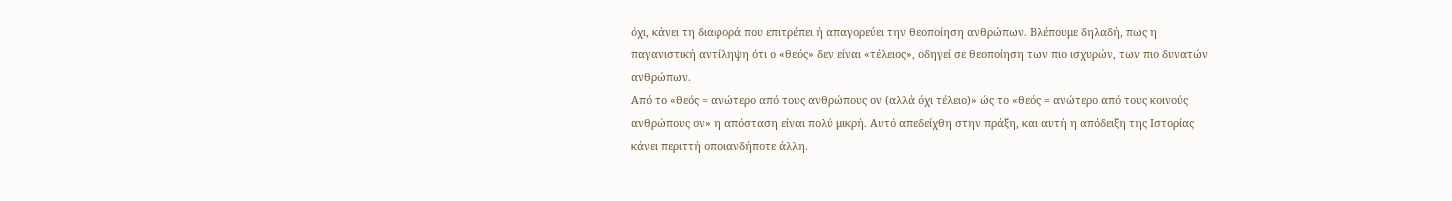όχι, κάνει τη διαφορά που επιτρέπει ή απαγορεύει την θεοποίηση ανθρώπων. Βλέπουμε δηλαδή, πως η παγανιστική αντίληψη ότι ο «θεός» δεν είναι «τέλειος», οδηγεί σε θεοποίηση των πιο ισχυρών, των πιο δυνατών ανθρώπων.
Από το «θεός = ανώτερο από τους ανθρώπους ον (αλλά όχι τέλειο)» ώς το «θεός = ανώτερο από τους κοινούς ανθρώπους ον» η απόσταση είναι πολύ μικρή. Αυτό απεδείχθη στην πράξη, και αυτή η απόδειξη της Ιστορίας κάνει περιττή οποιανδήποτε άλλη.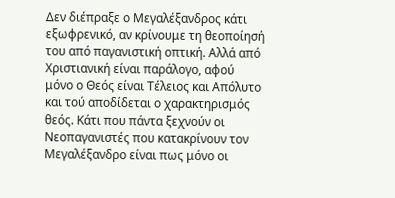Δεν διέπραξε ο Μεγαλέξανδρος κάτι εξωφρενικό, αν κρίνουμε τη θεοποίησή του από παγανιστική οπτική. Αλλά από Χριστιανική είναι παράλογο, αφού μόνο ο Θεός είναι Τέλειος και Απόλυτο και τού αποδίδεται ο χαρακτηρισμός θεός. Κάτι που πάντα ξεχνούν οι Νεοπαγανιστές που κατακρίνουν τον Μεγαλέξανδρο είναι πως μόνο οι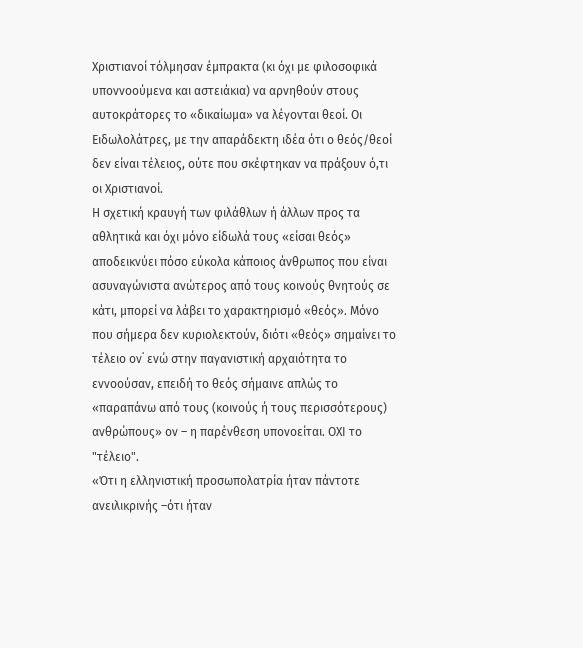Χριστιανοί τόλμησαν έμπρακτα (κι όχι με φιλοσοφικά υποννοούμενα και αστειάκια) να αρνηθούν στους αυτοκράτορες το «δικαίωμα» να λέγονται θεοί. Οι Ειδωλολάτρες, με την απαράδεκτη ιδέα ότι ο θεός/θεοί δεν είναι τέλειος, ούτε που σκέφτηκαν να πράξουν ό,τι οι Χριστιανοί.
Η σχετική κραυγή των φιλάθλων ή άλλων προς τα αθλητικά και όχι μόνο είδωλά τους «είσαι θεός» αποδεικνύει πόσο εύκολα κάποιος άνθρωπος που είναι ασυναγώνιστα ανώτερος από τους κοινούς θνητούς σε κάτι, μπορεί να λάβει το χαρακτηρισμό «θεός». Μόνο που σήμερα δεν κυριολεκτούν, διότι «θεός» σημαίνει το τέλειο ον˙ ενώ στην παγανιστική αρχαιότητα το εννοούσαν, επειδή το θεός σήμαινε απλώς το «παραπάνω από τους (κοινούς ή τους περισσότερους) ανθρώπους» ον – η παρένθεση υπονοείται. ΟΧΙ το "τέλειο".
«Ότι η ελληνιστική προσωπολατρία ήταν πάντοτε ανειλικρινής –ότι ήταν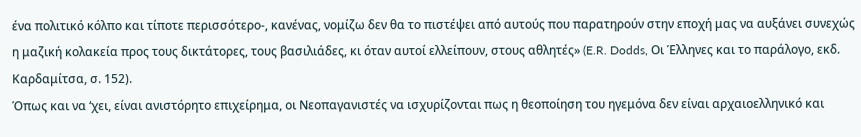ένα πολιτικό κόλπο και τίποτε περισσότερο-, κανένας, νομίζω δεν θα το πιστέψει από αυτούς που παρατηρούν στην εποχή μας να αυξάνει συνεχώς η μαζική κολακεία προς τους δικτάτορες, τους βασιλιάδες, κι όταν αυτοί ελλείπουν, στους αθλητές» (E.R. Dodds, Οι Έλληνες και το παράλογο, εκδ. Καρδαμίτσα, σ. 152).
Όπως και να ‘χει, είναι ανιστόρητο επιχείρημα, οι Νεοπαγανιστές να ισχυρίζονται πως η θεοποίηση του ηγεμόνα δεν είναι αρχαιοελληνικό και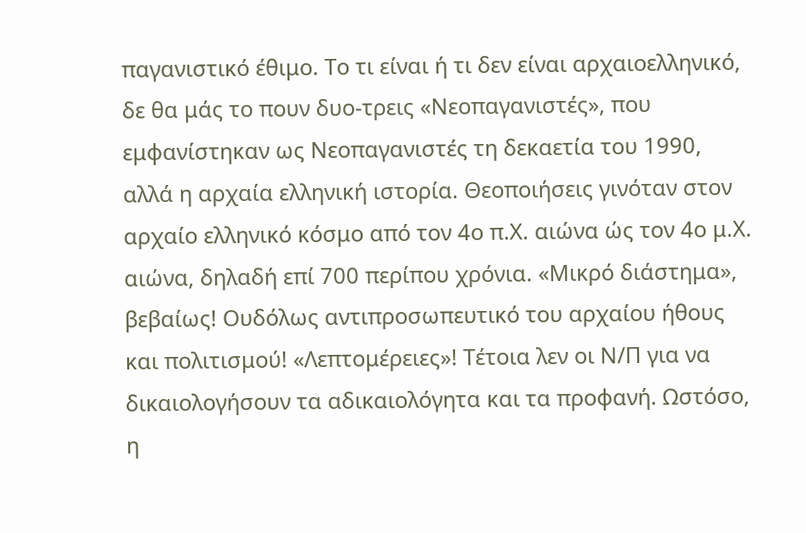παγανιστικό έθιμο. Το τι είναι ή τι δεν είναι αρχαιοελληνικό, δε θα μάς το πουν δυο-τρεις «Νεοπαγανιστές», που εμφανίστηκαν ως Νεοπαγανιστές τη δεκαετία του 1990, αλλά η αρχαία ελληνική ιστορία. Θεοποιήσεις γινόταν στον αρχαίο ελληνικό κόσμο από τον 4ο π.Χ. αιώνα ώς τον 4ο μ.Χ. αιώνα, δηλαδή επί 700 περίπου χρόνια. «Μικρό διάστημα», βεβαίως! Ουδόλως αντιπροσωπευτικό του αρχαίου ήθους και πολιτισμού! «Λεπτομέρειες»! Τέτοια λεν οι Ν/Π για να δικαιολογήσουν τα αδικαιολόγητα και τα προφανή. Ωστόσο, η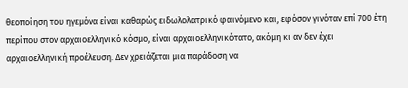θεοποίηση του ηγεμόνα είναι καθαρώς ειδωλολατρικό φαινόμενο και, εφόσον γινόταν επί 700 έτη περίπου στον αρχαιοελληνικό κόσμο, είναι αρχαιοελληνικότατο, ακόμη κι αν δεν έχει αρχαιοελληνική προέλευση. Δεν χρειάζεται μια παράδοση να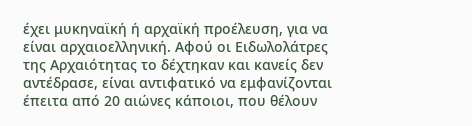έχει μυκηναϊκή ή αρχαϊκή προέλευση, για να είναι αρχαιοελληνική. Αφού οι Ειδωλολάτρες της Αρχαιότητας το δέχτηκαν και κανείς δεν αντέδρασε, είναι αντιφατικό να εμφανίζονται έπειτα από 20 αιώνες κάποιοι, που θέλουν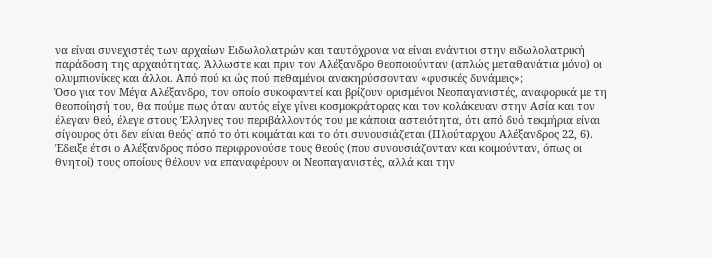να είναι συνεχιστές των αρχαίων Ειδωλολατρών και ταυτόχρονα να είναι ενάντιοι στην ειδωλολατρική παράδοση της αρχαιότητας. Άλλωστε και πριν τον Αλέξανδρο θεοποιούνταν (απλώς μεταθανάτια μόνο) οι ολυμπιονίκες και άλλοι. Από πού κι ώς πού πεθαμένοι ανακηρύσσονταν «φυσικές δυνάμεις»;
Όσο για τον Μέγα Αλέξανδρο, τον οποίο συκοφαντεί και βρίζουν ορισμένοι Νεοπαγανιστές, αναφορικά με τη θεοποίησή του, θα πούμε πως όταν αυτός είχε γίνει κοσμοκράτορας και τον κολάκευαν στην Ασία και τον έλεγαν θεό, έλεγε στους Έλληνες του περιβάλλοντός του με κάποια αστειότητα, ότι από δυό τεκμήρια είναι σίγουρος ότι δεν είναι θεός˙ από το ότι κοιμάται και το ότι συνουσιάζεται (Πλούταρχου Αλέξανδρος 22, 6). Έδειξε έτσι ο Αλέξανδρος πόσο περιφρονούσε τους θεούς (που συνουσιάζονταν και κοιμούνταν, όπως οι θνητοί) τους οποίους θέλουν να επαναφέρουν οι Νεοπαγανιστές, αλλά και την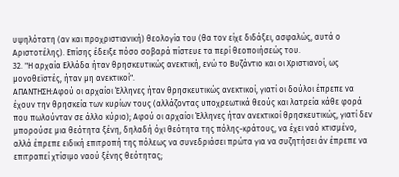υψηλότατη (αν και προχριστιανική) θεολογία του (θα τον είχε διδάξει, ασφαλώς, αυτά ο Αριστοτέλης). Επίσης έδειξε πόσο σοβαρά πίστευε τα περί θεοποιήσεώς του.
32. "Η αρχαία Ελλάδα ήταν θρησκευτικώς ανεκτική, ενώ το Βυζάντιο και οι Χριστιανοί, ως μονοθεϊστές, ήταν μη ανεκτικοί".
ΑΠΑΝΤΗΣΗ:Αφού οι αρχαίοι Έλληνες ήταν θρησκευτικώς ανεκτικοί, γιατί οι δούλοι έπρεπε να έχουν την θρησκεία των κυρίων τους (αλλάζοντας υποχρεωτικά θεούς και λατρεία κάθε φορά που πωλούνταν σε άλλο κύριο); Αφού οι αρχαίοι Έλληνες ήταν ανεκτικοί θρησκευτικώς, γιατί δεν μπορούσε μια θεότητα ξένη, δηλαδή όχι θεότητα της πόλης-κράτους, να έχει ναό κτισμένο, αλλά έπρεπε ειδική επιτροπή της πόλεως να συνεδριάσει πρώτα για να συζητήσει άν έπρεπε να επιτραπεί χτίσιμο ναού ξένης θεότητας;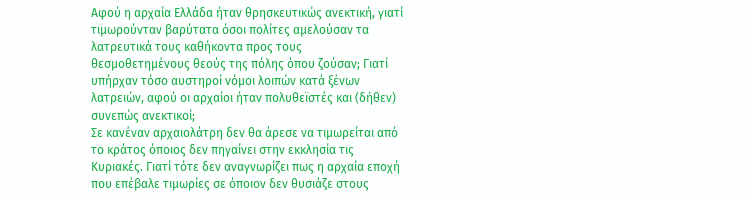Αφού η αρχαία Ελλάδα ήταν θρησκευτικώς ανεκτική, γιατί τιμωρούνταν βαρύτατα όσοι πολίτες αμελούσαν τα λατρευτικά τους καθήκοντα προς τους θεσμοθετημένους θεούς της πόλης όπου ζούσαν; Γιατί υπήρχαν τόσο αυστηροί νόμοι λοιπών κατά ξένων λατρειών, αφού οι αρχαίοι ήταν πολυθεϊστές και (δήθεν) συνεπώς ανεκτικοί;
Σε κανέναν αρχαιολάτρη δεν θα άρεσε να τιμωρείται από το κράτος όποιος δεν πηγαίνει στην εκκλησία τις Κυριακές. Γιατί τότε δεν αναγνωρίζει πως η αρχαία εποχή που επέβαλε τιμωρίες σε όποιον δεν θυσιάζε στους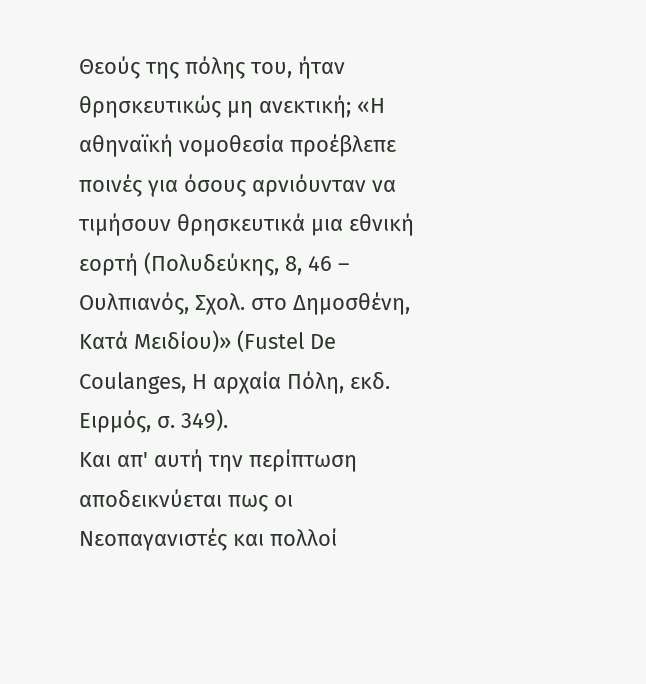Θεούς της πόλης του, ήταν θρησκευτικώς μη ανεκτική; «Η αθηναϊκή νομοθεσία προέβλεπε ποινές για όσους αρνιόυνταν να τιμήσουν θρησκευτικά μια εθνική εορτή (Πολυδεύκης, 8, 46 – Ουλπιανός, Σχολ. στο Δημοσθένη, Κατά Μειδίου)» (Fustel De Coulanges, Η αρχαία Πόλη, εκδ. Ειρμός, σ. 349).
Και απ' αυτή την περίπτωση αποδεικνύεται πως οι Νεοπαγανιστές και πολλοί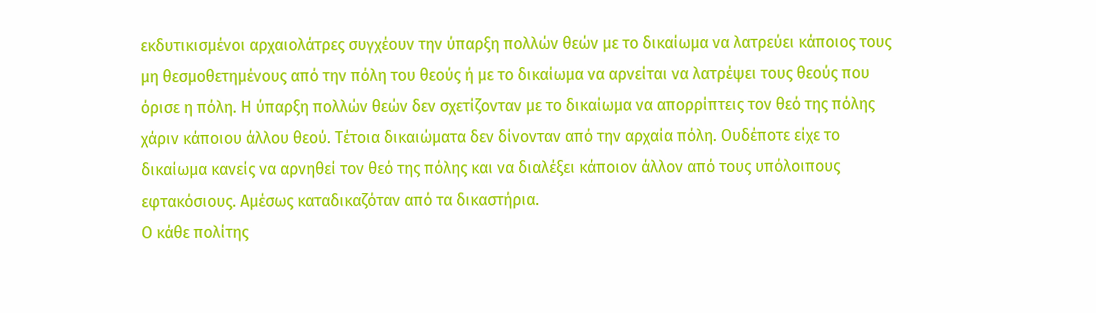εκδυτικισμένοι αρχαιολάτρες συγχέουν την ύπαρξη πολλών θεών με το δικαίωμα να λατρεύει κάποιος τους μη θεσμοθετημένους από την πόλη του θεούς ή με το δικαίωμα να αρνείται να λατρέψει τους θεούς που όρισε η πόλη. Η ύπαρξη πολλών θεών δεν σχετίζονταν με το δικαίωμα να απορρίπτεις τον θεό της πόλης χάριν κάποιου άλλου θεού. Τέτοια δικαιώματα δεν δίνονταν από την αρχαία πόλη. Ουδέποτε είχε το δικαίωμα κανείς να αρνηθεί τον θεό της πόλης και να διαλέξει κάποιον άλλον από τους υπόλοιπους εφτακόσιους. Αμέσως καταδικαζόταν από τα δικαστήρια.
Ο κάθε πολίτης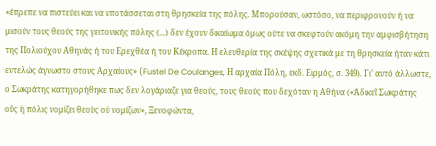«έπρεπε να πιστεύει και να υποτάσσεται στη θρησκεία της πόλης. Μπορούσαν, ωστόσο, να περιφρονούν ή να μισούν τους θεούς της γειτονικής πόλης (...) δεν έχουν δικαίωμα όμως ούτε να σκεφτούν ακόμη την αμφισβήτηση της Πολιούχου Αθηνάς ή του Ερεχθέα ή του Κέκροπα. Η ελευθερία της σκέψης σχετικά με τη θρησκεία ήταν κάτι εντελώς άγνωστο στους Αρχαίους» (Fustel De Coulanges, Η αρχαία Πόλη, εκδ. Ειρμός, σ. 349). Γι’ αυτό άλλωστε, ο Σωκράτης κατηγορήθηκε πως δεν λογάριαζε για θεούς, τους θεούς που δεχόταν η Αθήνα («Ἀδικεῖ Σωκράτης οὕς ἡ πόλις νομίζει θεοὺς οὐ νομίζων», Ξενοφώντα,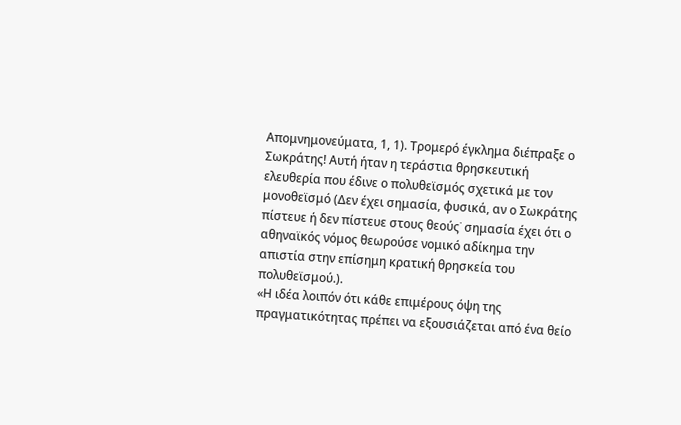Απομνημονεύματα, 1, 1). Τρομερό έγκλημα διέπραξε ο Σωκράτης! Αυτή ήταν η τεράστια θρησκευτική ελευθερία που έδινε ο πολυθεϊσμός σχετικά με τον μονοθεϊσμό (Δεν έχει σημασία, φυσικά, αν ο Σωκράτης πίστευε ή δεν πίστευε στους θεούς˙ σημασία έχει ότι ο αθηναϊκός νόμος θεωρούσε νομικό αδίκημα την απιστία στην επίσημη κρατική θρησκεία του πολυθεϊσμού.).
«Η ιδέα λοιπόν ότι κάθε επιμέρους όψη της πραγματικότητας πρέπει να εξουσιάζεται από ένα θείο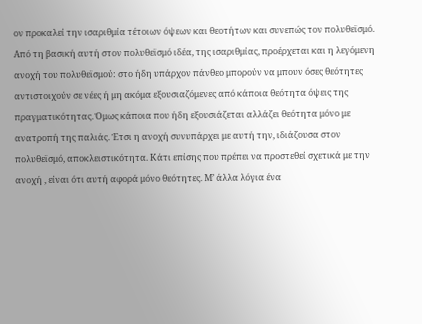ον προκαλεί την ισαριθμία τέτοιων όψεων και θεοτήτων και συνεπώς τον πολυθεϊσμό. Από τη βασική αυτή στον πολυθεϊσμό ιδέα, της ισαριθμίας, προέρχεται και η λεγόμενη ανοχή του πολυθεϊσμού: στο ήδη υπάρχον πάνθεο μπορούν να μπουν όσες θεότητες αντιστοιχούν σε νέες ή μη ακόμα εξουσιαζόμενες από κάποια θεότητα όψεις της πραγματικότητας. Όμως κάποια που ήδη εξουσιάζεται αλλάζει θεότητα μόνο με ανατροπή της παλιάς. Έτσι η ανοχή συνυπάρχει με αυτή την, ιδιάζουσα στον πολυθεϊσμό, αποκλειστικότητα. Κάτι επίσης που πρέπει να προστεθεί σχετικά με την ανοχή , είναι ότι αυτή αφορά μόνο θεότητες. Μ’ άλλα λόγια ένα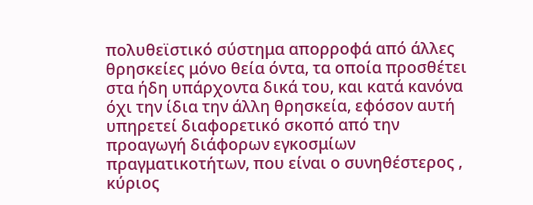πολυθεϊστικό σύστημα απορροφά από άλλες θρησκείες μόνο θεία όντα, τα οποία προσθέτει στα ήδη υπάρχοντα δικά του, και κατά κανόνα όχι την ίδια την άλλη θρησκεία, εφόσον αυτή υπηρετεί διαφορετικό σκοπό από την προαγωγή διάφορων εγκοσμίων πραγματικοτήτων, που είναι ο συνηθέστερος , κύριος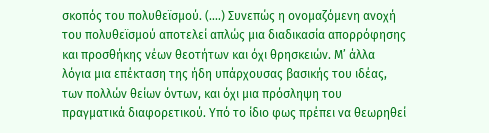σκοπός του πολυθεϊσμού. (....) Συνεπώς η ονομαζόμενη ανοχή του πολυθεϊσμού αποτελεί απλώς μια διαδικασία απορρόφησης και προσθήκης νέων θεοτήτων και όχι θρησκειών. Μ’ άλλα λόγια μια επέκταση της ήδη υπάρχουσας βασικής του ιδέας, των πολλών θείων όντων, και όχι μια πρόσληψη του πραγματικά διαφορετικού. Υπό το ίδιο φως πρέπει να θεωρηθεί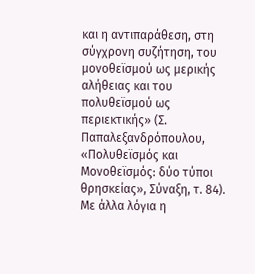και η αντιπαράθεση, στη σύγχρονη συζήτηση, του μονοθεϊσμού ως μερικής αλήθειας και του πολυθεϊσμού ως περιεκτικής» (Σ. Παπαλεξανδρόπουλου, «Πολυθεϊσμός και Μονοθεϊσμός: δύο τύποι θρησκείας», Σύναξη, τ. 84). Με άλλα λόγια η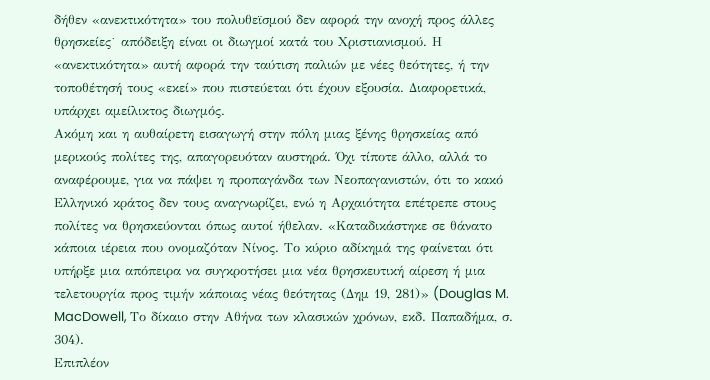δήθεν «ανεκτικότητα» του πολυθεϊσμού δεν αφορά την ανοχή προς άλλες θρησκείες˙ απόδειξη είναι οι διωγμοί κατά του Χριστιανισμού. Η «ανεκτικότητα» αυτή αφορά την ταύτιση παλιών με νέες θεότητες, ή την τοποθέτησή τους «εκεί» που πιστεύεται ότι έχουν εξουσία. Διαφορετικά, υπάρχει αμείλικτος διωγμός.
Ακόμη και η αυθαίρετη εισαγωγή στην πόλη μιας ξένης θρησκείας από μερικούς πολίτες της, απαγορευόταν αυστηρά. Όχι τίποτε άλλο, αλλά το αναφέρουμε, για να πάψει η προπαγάνδα των Νεοπαγανιστών, ότι το κακό Ελληνικό κράτος δεν τους αναγνωρίζει, ενώ η Αρχαιότητα επέτρεπε στους πολίτες να θρησκεύονται όπως αυτοί ήθελαν. «Καταδικάστηκε σε θάνατο κάποια ιέρεια που ονομαζόταν Νίνος. Το κύριο αδίκημά της φαίνεται ότι υπήρξε μια απόπειρα να συγκροτήσει μια νέα θρησκευτική αίρεση ή μια τελετουργία προς τιμήν κάποιας νέας θεότητας (Δημ 19, 281)» (Douglas M. MacDowell, Το δίκαιο στην Αθήνα των κλασικών χρόνων, εκδ. Παπαδήμα, σ. 304).
Επιπλέον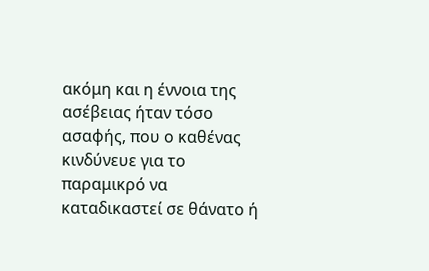ακόμη και η έννοια της ασέβειας ήταν τόσο ασαφής, που ο καθένας κινδύνευε για το παραμικρό να καταδικαστεί σε θάνατο ή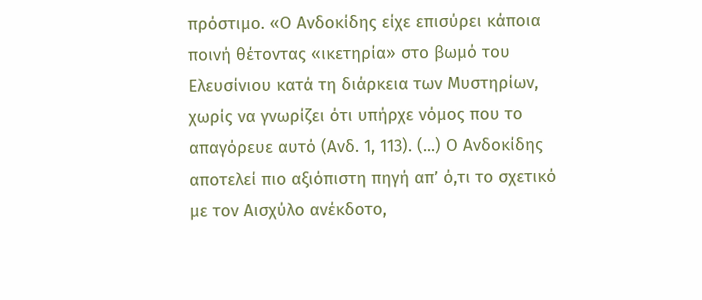πρόστιμο. «Ο Ανδοκίδης είχε επισύρει κάποια ποινή θέτοντας «ικετηρία» στο βωμό του Ελευσίνιου κατά τη διάρκεια των Μυστηρίων, χωρίς να γνωρίζει ότι υπήρχε νόμος που το απαγόρευε αυτό (Ανδ. 1, 113). (...) Ο Ανδοκίδης αποτελεί πιο αξιόπιστη πηγή απ’ ό,τι το σχετικό με τον Αισχύλο ανέκδοτο,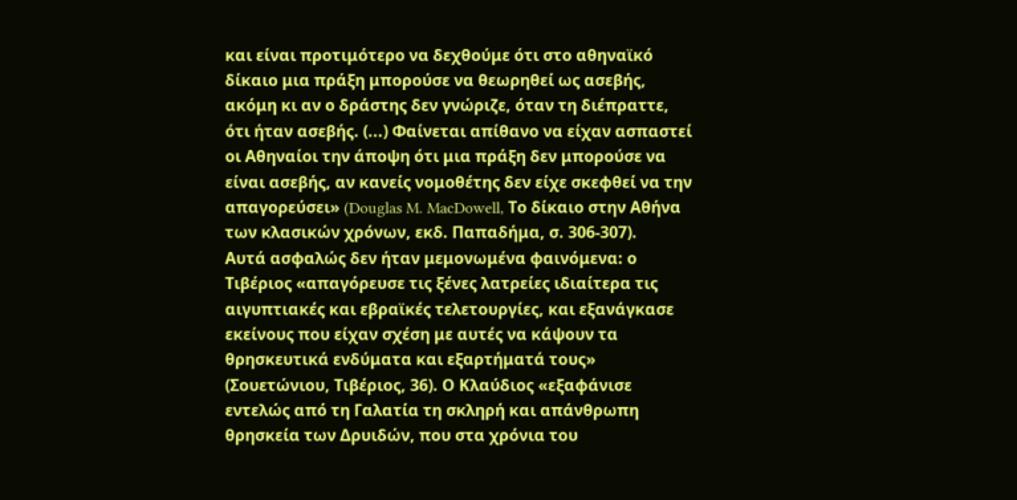και είναι προτιμότερο να δεχθούμε ότι στο αθηναϊκό δίκαιο μια πράξη μπορούσε να θεωρηθεί ως ασεβής, ακόμη κι αν ο δράστης δεν γνώριζε, όταν τη διέπραττε, ότι ήταν ασεβής. (...) Φαίνεται απίθανο να είχαν ασπαστεί οι Αθηναίοι την άποψη ότι μια πράξη δεν μπορούσε να είναι ασεβής, αν κανείς νομοθέτης δεν είχε σκεφθεί να την απαγορεύσει» (Douglas M. MacDowell, Το δίκαιο στην Αθήνα των κλασικών χρόνων, εκδ. Παπαδήμα, σ. 306-307).
Αυτά ασφαλώς δεν ήταν μεμονωμένα φαινόμενα: ο Τιβέριος «απαγόρευσε τις ξένες λατρείες ιδιαίτερα τις αιγυπτιακές και εβραϊκές τελετουργίες, και εξανάγκασε εκείνους που είχαν σχέση με αυτές να κάψουν τα θρησκευτικά ενδύματα και εξαρτήματά τους» (Σουετώνιου, Τιβέριος, 36). Ο Κλαύδιος «εξαφάνισε εντελώς από τη Γαλατία τη σκληρή και απάνθρωπη θρησκεία των Δρυιδών, που στα χρόνια του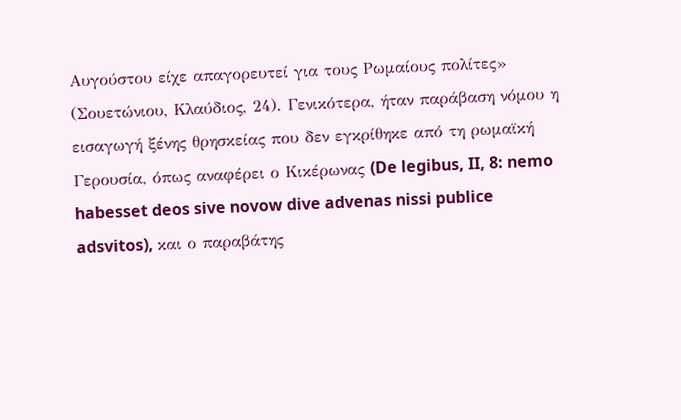Αυγούστου είχε απαγορευτεί για τους Ρωμαίους πολίτες» (Σουετώνιου, Κλαύδιος, 24). Γενικότερα, ήταν παράβαση νόμου η εισαγωγή ξένης θρησκείας που δεν εγκρίθηκε από τη ρωμαϊκή Γερουσία, όπως αναφέρει ο Κικέρωνας (De legibus, II, 8: nemo habesset deos sive novow dive advenas nissi publice adsvitos), και ο παραβάτης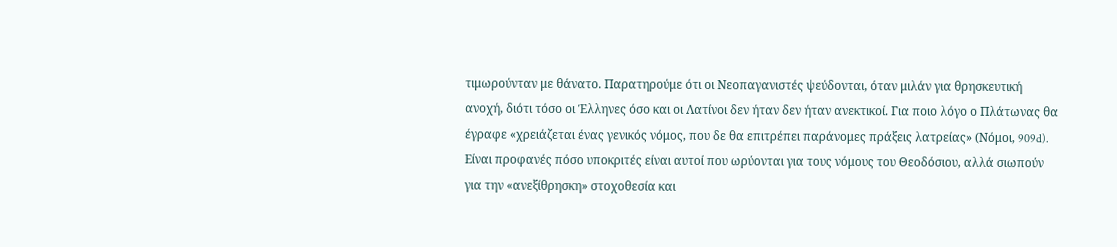τιμωρούνταν με θάνατο. Παρατηρούμε ότι οι Νεοπαγανιστές ψεύδονται, όταν μιλάν για θρησκευτική ανοχή, διότι τόσο οι Έλληνες όσο και οι Λατίνοι δεν ήταν δεν ήταν ανεκτικοί. Για ποιο λόγο ο Πλάτωνας θα έγραφε «χρειάζεται ένας γενικός νόμος, που δε θα επιτρέπει παράνομες πράξεις λατρείας» (Νόμοι, 909d). Είναι προφανές πόσο υποκριτές είναι αυτοί που ωρύονται για τους νόμους του Θεοδόσιου, αλλά σιωπούν για την «ανεξίθρησκη» στοχοθεσία και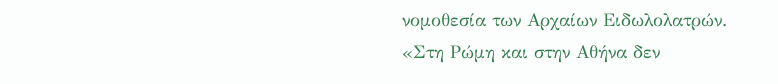νομοθεσία των Αρχαίων Ειδωλολατρών.
«Στη Ρώμη και στην Αθήνα δεν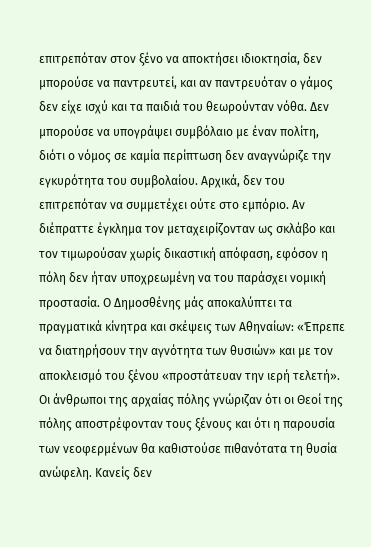επιτρεπόταν στον ξένο να αποκτήσει ιδιοκτησία, δεν μπορούσε να παντρευτεί, και αν παντρευόταν ο γάμος δεν είχε ισχύ και τα παιδιά του θεωρούνταν νόθα. Δεν μπορούσε να υπογράψει συμβόλαιο με έναν πολίτη, διότι ο νόμος σε καμία περίπτωση δεν αναγνώριζε την εγκυρότητα του συμβολαίου. Αρχικά, δεν του επιτρεπόταν να συμμετέχει ούτε στο εμπόριο. Αν διέπραττε έγκλημα τον μεταχειρίζονταν ως σκλάβο και τον τιμωρούσαν χωρίς δικαστική απόφαση, εφόσον η πόλη δεν ήταν υποχρεωμένη να του παράσχει νομική προστασία. Ο Δημοσθένης μάς αποκαλύπτει τα πραγματικά κίνητρα και σκέψεις των Αθηναίων: «Έπρεπε να διατηρήσουν την αγνότητα των θυσιών» και με τον αποκλεισμό του ξένου «προστάτευαν την ιερή τελετή». Οι άνθρωποι της αρχαίας πόλης γνώριζαν ότι οι Θεοί της πόλης αποστρέφονταν τους ξένους και ότι η παρουσία των νεοφερμένων θα καθιστούσε πιθανότατα τη θυσία ανώφελη. Κανείς δεν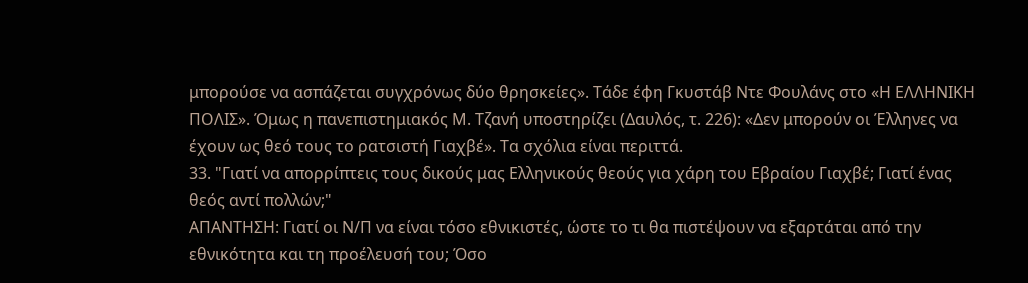μπορούσε να ασπάζεται συγχρόνως δύο θρησκείες». Τάδε έφη Γκυστάβ Ντε Φουλάνς στο «Η ΕΛΛΗΝΙΚΗ ΠΟΛΙΣ». Όμως η πανεπιστημιακός Μ. Τζανή υποστηρίζει (Δαυλός, τ. 226): «Δεν μπορούν οι Έλληνες να έχουν ως θεό τους το ρατσιστή Γιαχβέ». Τα σχόλια είναι περιττά.
33. "Γιατί να απορρίπτεις τους δικούς μας Ελληνικούς θεούς για χάρη του Εβραίου Γιαχβέ; Γιατί ένας θεός αντί πολλών;"
ΑΠΑΝΤΗΣΗ: Γιατί οι Ν/Π να είναι τόσο εθνικιστές, ώστε το τι θα πιστέψουν να εξαρτάται από την εθνικότητα και τη προέλευσή του; Όσο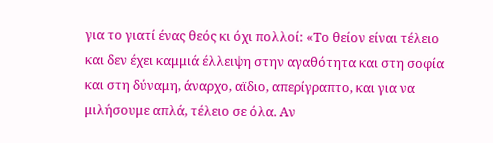για το γιατί ένας θεός κι όχι πολλοί: «Το θείον είναι τέλειο και δεν έχει καμμιά έλλειψη στην αγαθότητα και στη σοφία και στη δύναμη, άναρχο, αϊδιο, απερίγραπτο, και για να μιλήσουμε απλά, τέλειο σε όλα. Αν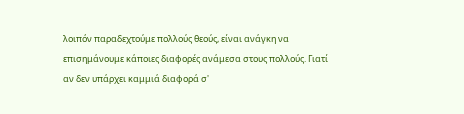λοιπόν παραδεχτούμε πολλούς θεούς, είναι ανάγκη να επισημάνουμε κάποιες διαφορές ανάμεσα στους πολλούς. Γιατί αν δεν υπάρχει καμμιά διαφορά σ'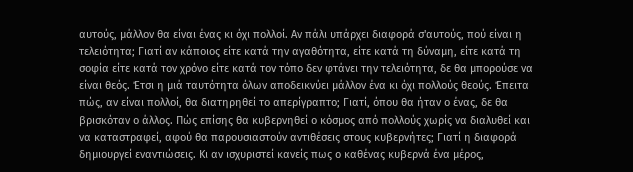αυτούς, μάλλον θα είναι ένας κι όχι πολλοί. Αν πάλι υπάρχει διαφορά σ'αυτούς, πού είναι η τελειότητα; Γιατί αν κάποιος είτε κατά την αγαθότητα, είτε κατά τη δύναμη, είτε κατά τη σοφία είτε κατά τον χρόνο είτε κατά τον τόπο δεν φτάνει την τελειότητα, δε θα μπορούσε να είναι θεός. Έτσι η μιά ταυτότητα όλων αποδεικνύει μάλλον ένα κι όχι πολλούς θεούς. Έπειτα πώς, αν είναι πολλοί, θα διατηρηθεί το απερίγραπτο; Γιατί, όπου θα ήταν ο ένας, δε θα βρισκόταν ο άλλος. Πώς επίσης θα κυβερνηθεί ο κόσμος από πολλούς χωρίς να διαλυθεί και να καταστραφεί, αφού θα παρουσιαστούν αντιθέσεις στους κυβερνήτες; Γιατί η διαφορά δημιουργεί εναντιώσεις. Κι αν ισχυριστεί κανείς πως ο καθένας κυβερνά ένα μέρος,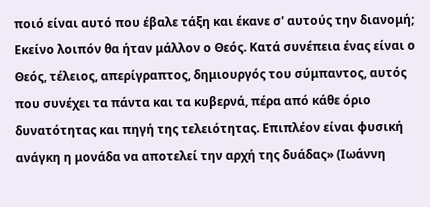ποιό είναι αυτό που έβαλε τάξη και έκανε σ' αυτούς την διανομή; Εκείνο λοιπόν θα ήταν μάλλον ο Θεός. Κατά συνέπεια ένας είναι ο Θεός, τέλειος, απερίγραπτος, δημιουργός του σύμπαντος, αυτός που συνέχει τα πάντα και τα κυβερνά, πέρα από κάθε όριο δυνατότητας και πηγή της τελειότητας. Επιπλέον είναι φυσική ανάγκη η μονάδα να αποτελεί την αρχή της δυάδας» (Ιωάννη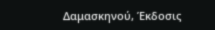Δαμασκηνού, Έκδοσις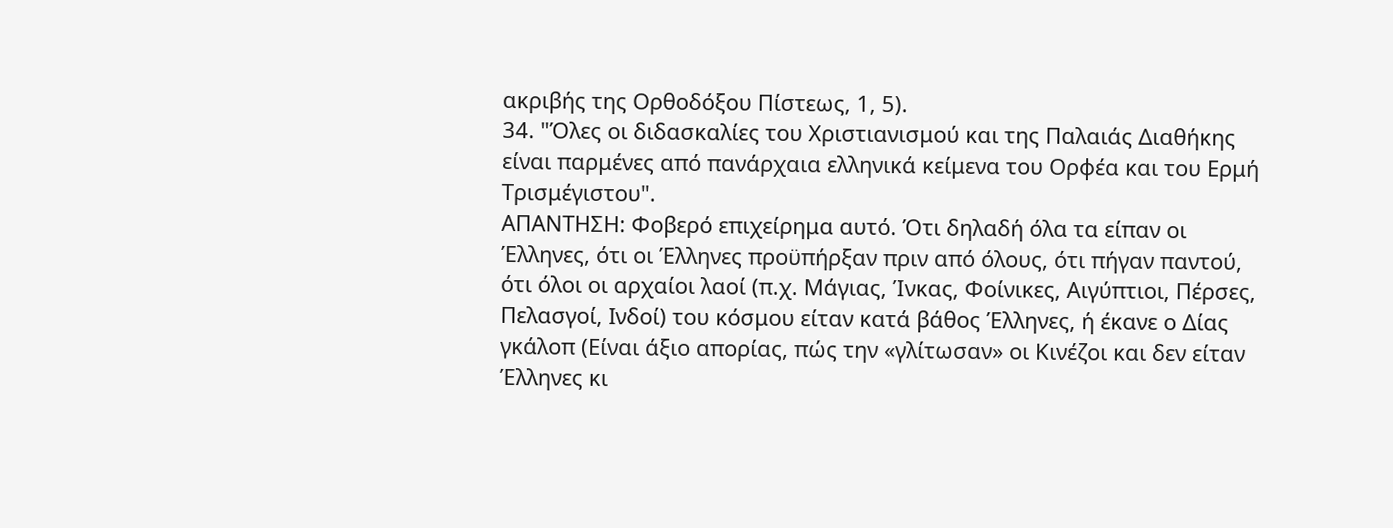ακριβής της Ορθοδόξου Πίστεως, 1, 5).
34. "Όλες οι διδασκαλίες του Χριστιανισμού και της Παλαιάς Διαθήκης είναι παρμένες από πανάρχαια ελληνικά κείμενα του Ορφέα και του Ερμή Τρισμέγιστου".
ΑΠΑΝΤΗΣΗ: Φοβερό επιχείρημα αυτό. Ότι δηλαδή όλα τα είπαν οι Έλληνες, ότι οι Έλληνες προϋπήρξαν πριν από όλους, ότι πήγαν παντού, ότι όλοι οι αρχαίοι λαοί (π.χ. Μάγιας, Ίνκας, Φοίνικες, Αιγύπτιοι, Πέρσες, Πελασγοί, Ινδοί) του κόσμου είταν κατά βάθος Έλληνες, ή έκανε ο Δίας γκάλοπ (Είναι άξιο απορίας, πώς την «γλίτωσαν» οι Κινέζοι και δεν είταν Έλληνες κι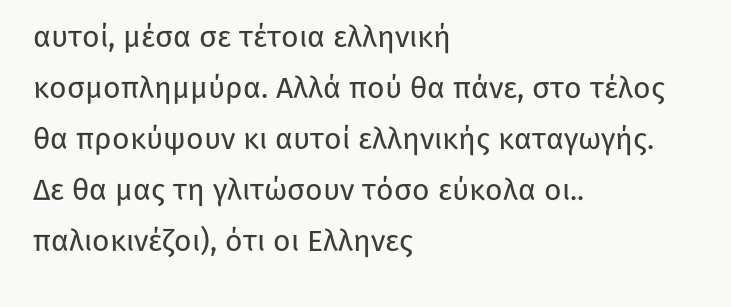αυτοί, μέσα σε τέτοια ελληνική κοσμοπλημμύρα. Αλλά πού θα πάνε, στο τέλος θα προκύψουν κι αυτοί ελληνικής καταγωγής. Δε θα μας τη γλιτώσουν τόσο εύκολα οι.. παλιοκινέζοι), ότι οι Ελληνες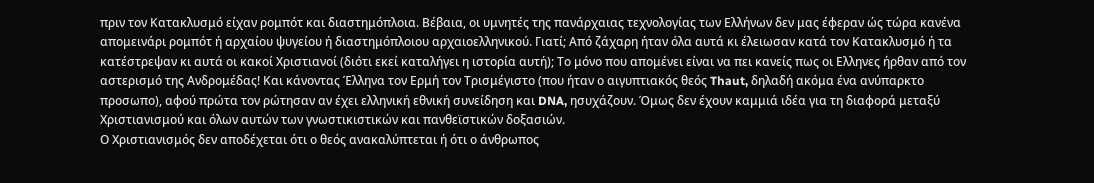πριν τον Κατακλυσμό είχαν ρομπότ και διαστημόπλοια. Βέβαια, οι υμνητές της πανάρχαιας τεχνολογίας των Ελλήνων δεν μας έφεραν ώς τώρα κανένα απομεινάρι ρομπότ ή αρχαίου ψυγείου ή διαστημόπλοιου αρχαιοελληνικού. Γιατί; Από ζάχαρη ήταν όλα αυτά κι έλειωσαν κατά τον Κατακλυσμό ή τα κατέστρεψαν κι αυτά οι κακοί Χριστιανοί (διότι εκεί καταλήγει η ιστορία αυτή); Το μόνο που απομένει είναι να πει κανείς πως οι Ελληνες ήρθαν από τον αστερισμό της Ανδρομέδας! Και κάνοντας Έλληνα τον Ερμή τον Τρισμέγιστο (που ήταν ο αιγυπτιακός θεός Thaut, δηλαδή ακόμα ένα ανύπαρκτο προσωπο), αφού πρώτα τον ρώτησαν αν έχει ελληνική εθνική συνείδηση και DNA, ησυχάζουν. Όμως δεν έχουν καμμιά ιδέα για τη διαφορά μεταξύ Χριστιανισμού και όλων αυτών των γνωστικιστικών και πανθεϊστικών δοξασιών.
Ο Χριστιανισμός δεν αποδέχεται ότι ο θεός ανακαλύπτεται ή ότι ο άνθρωπος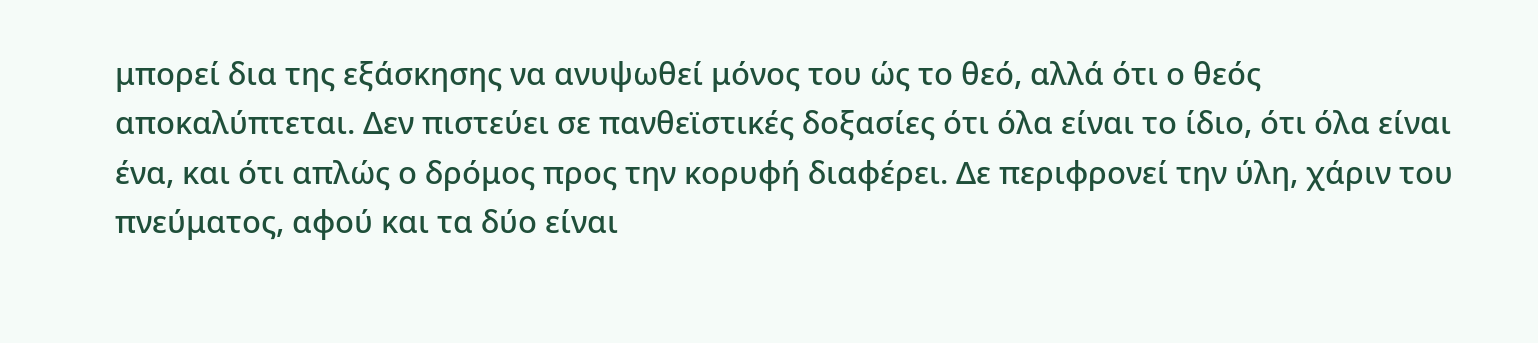μπορεί δια της εξάσκησης να ανυψωθεί μόνος του ώς το θεό, αλλά ότι ο θεός αποκαλύπτεται. Δεν πιστεύει σε πανθεϊστικές δοξασίες ότι όλα είναι το ίδιο, ότι όλα είναι ένα, και ότι απλώς ο δρόμος προς την κορυφή διαφέρει. Δε περιφρονεί την ύλη, χάριν του πνεύματος, αφού και τα δύο είναι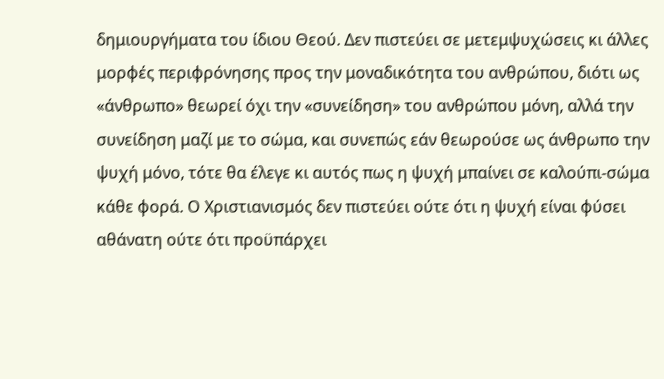δημιουργήματα του ίδιου Θεού. Δεν πιστεύει σε μετεμψυχώσεις κι άλλες μορφές περιφρόνησης προς την μοναδικότητα του ανθρώπου, διότι ως «άνθρωπο» θεωρεί όχι την «συνείδηση» του ανθρώπου μόνη, αλλά την συνείδηση μαζί με το σώμα, και συνεπώς εάν θεωρούσε ως άνθρωπο την ψυχή μόνο, τότε θα έλεγε κι αυτός πως η ψυχή μπαίνει σε καλούπι-σώμα κάθε φορά. Ο Χριστιανισμός δεν πιστεύει ούτε ότι η ψυχή είναι φύσει αθάνατη ούτε ότι προϋπάρχει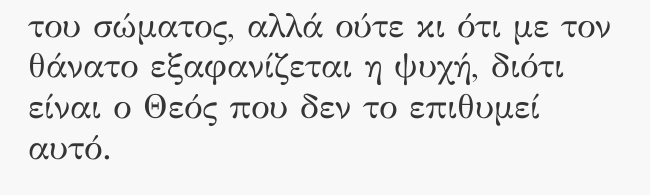του σώματος, αλλά ούτε κι ότι με τον θάνατο εξαφανίζεται η ψυχή, διότι είναι ο Θεός που δεν το επιθυμεί αυτό.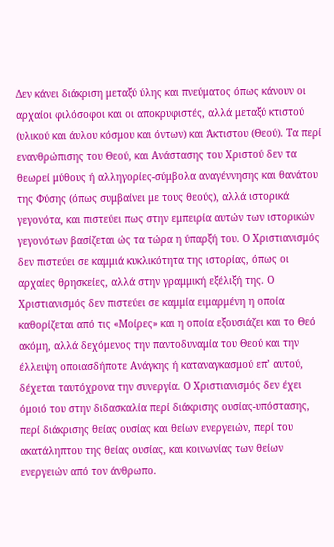Δεν κάνει διάκριση μεταξύ ύλης και πνεύματος όπως κάνουν οι αρχαίοι φιλόσοφοι και οι αποκρυφιστές, αλλά μεταξύ κτιστού (υλικού και άυλου κόσμου και όντων) και Άκτιστου (Θεού). Τα περί ενανθρώπισης του Θεού, και Ανάστασης του Χριστού δεν τα θεωρεί μύθους ή αλληγορίες-σύμβολα αναγέννησης και θανάτου της Φύσης (όπως συμβαίνει με τους θεούς), αλλά ιστορικά γεγονότα, και πιστεύει πως στην εμπειρία αυτών των ιστορικών γεγονότων βασίζεται ώς τα τώρα η ύπαρξή του. Ο Χριστιανισμός δεν πιστεύει σε καμμιά κυκλικότητα της ιστορίας, όπως οι αρχαίες θρησκείες, αλλά στην γραμμική εξέλιξή της. Ο Χριστιανισμός δεν πιστεύει σε καμμία ειμαρμένη η οποία καθορίζεται από τις «Μοίρες» και η οποία εξουσιάζει και το Θεό ακόμη, αλλά δεχόμενος την παντοδυναμία του Θεού και την έλλειψη οποιασδήποτε Ανάγκης ή καταναγκασμού επ’ αυτού, δέχεται ταυτόχρονα την συνεργία. Ο Χριστιανισμός δεν έχει όμοιό του στην διδασκαλία περί διάκρισης ουσίας-υπόστασης, περί διάκρισης θείας ουσίας και θείων ενεργειών, περί του ακατάληπτου της θείας ουσίας, και κοινωνίας των θείων ενεργειών από τον άνθρωπο.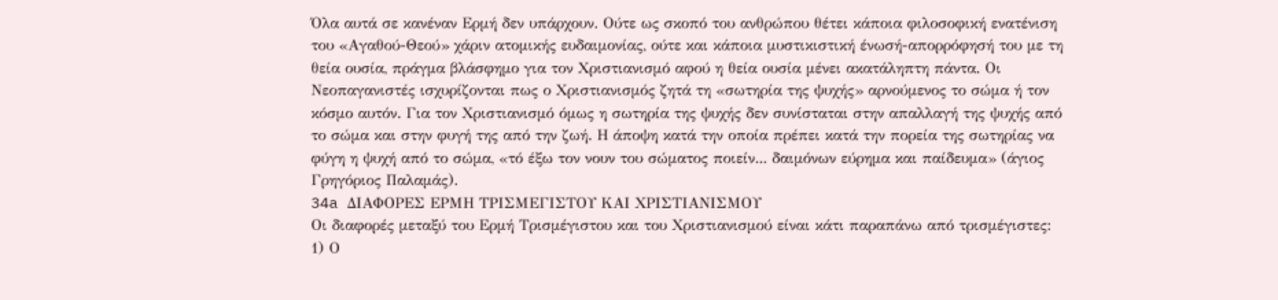Όλα αυτά σε κανέναν Ερμή δεν υπάρχουν. Ούτε ως σκοπό του ανθρώπου θέτει κάποια φιλοσοφική ενατένιση του «Αγαθού-Θεού» χάριν ατομικής ευδαιμονίας, ούτε και κάποια μυστικιστική ένωσή-απορρόφησή του με τη θεία ουσία, πράγμα βλάσφημο για τον Χριστιανισμό αφού η θεία ουσία μένει ακατάληπτη πάντα. Οι Νεοπαγανιστές ισχυρίζονται πως ο Χριστιανισμός ζητά τη «σωτηρία της ψυχής» αρνούμενος το σώμα ή τον κόσμο αυτόν. Για τον Χριστιανισμό όμως η σωτηρία της ψυχής δεν συνίσταται στην απαλλαγή της ψυχής από το σώμα και στην φυγή της από την ζωή. Η άποψη κατά την οποία πρέπει κατά την πορεία της σωτηρίας να φύγη η ψυχή από το σώμα, «τό έξω τον νουν του σώματος ποιείν... δαιμόνων εύρημα και παίδευμα» (άγιος Γρηγόριος Παλαμάς).
34a ΔΙΑΦΟΡΕΣ ΕΡΜΗ ΤΡΙΣΜΕΓΙΣΤΟΥ ΚΑΙ ΧΡΙΣΤΙΑΝΙΣΜΟΥ
Οι διαφορές μεταξύ του Ερμή Τρισμέγιστου και του Χριστιανισμού είναι κάτι παραπάνω από τρισμέγιστες:
1) Ο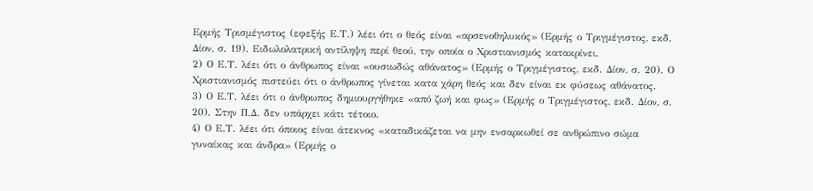Ερμής Τρισμέγιστος (εφεξής Ε.Τ.) λέει ότι ο θεός είναι «αρσενοθηλυκός» (Ερμής ο Τριγμέγιστος, εκδ. Δίον, σ. 19). Ειδωλολατρική αντίληψη περί θεού, την οποία ο Χριστιανισμός κατακρίνει.
2) Ο Ε.Τ. λέει ότι ο άνθρωπος είναι «ουσιωδώς αθάνατος» (Ερμής ο Τριγμέγιστος, εκδ. Δίον, σ. 20). Ο Χριστιανισμός πιστεύει ότι ο άνθρωπος γίνεται κατα χάρη θεός και δεν είναι εκ φύσεως αθάνατος.
3) Ο Ε.Τ. λέει ότι ο άνθρωπος δημιουργήθηκε «από ζωή και φως» (Ερμής ο Τριγμέγιστος, εκδ. Δίον, σ. 20). Στην Π.Δ. δεν υπάρχει κάτι τέτοιο.
4) Ο Ε.Τ. λέει ότι όποιος είναι άτεκνος «καταδικάζεται να μην ενσαρκωθεί σε ανθρώπινο σώμα γυναίκας και άνδρα» (Ερμής ο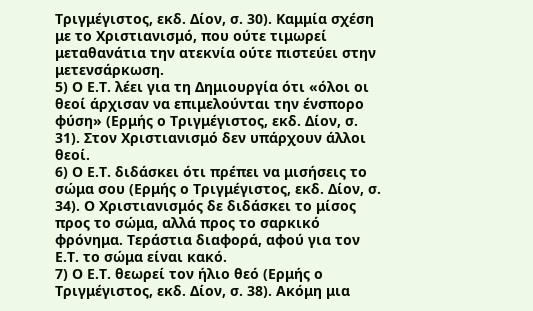Τριγμέγιστος, εκδ. Δίον, σ. 30). Καμμία σχέση με το Χριστιανισμό, που ούτε τιμωρεί μεταθανάτια την ατεκνία ούτε πιστεύει στην μετενσάρκωση.
5) Ο Ε.Τ. λέει για τη Δημιουργία ότι «όλοι οι θεοί άρχισαν να επιμελούνται την ένσπορο φύση» (Ερμής ο Τριγμέγιστος, εκδ. Δίον, σ. 31). Στον Χριστιανισμό δεν υπάρχουν άλλοι θεοί.
6) Ο Ε.Τ. διδάσκει ότι πρέπει να μισήσεις το σώμα σου (Ερμής ο Τριγμέγιστος, εκδ. Δίον, σ. 34). Ο Χριστιανισμός δε διδάσκει το μίσος προς το σώμα, αλλά προς το σαρκικό φρόνημα. Τεράστια διαφορά, αφού για τον Ε.Τ. το σώμα είναι κακό.
7) Ο Ε.Τ. θεωρεί τον ήλιο θεό (Ερμής ο Τριγμέγιστος, εκδ. Δίον, σ. 38). Ακόμη μια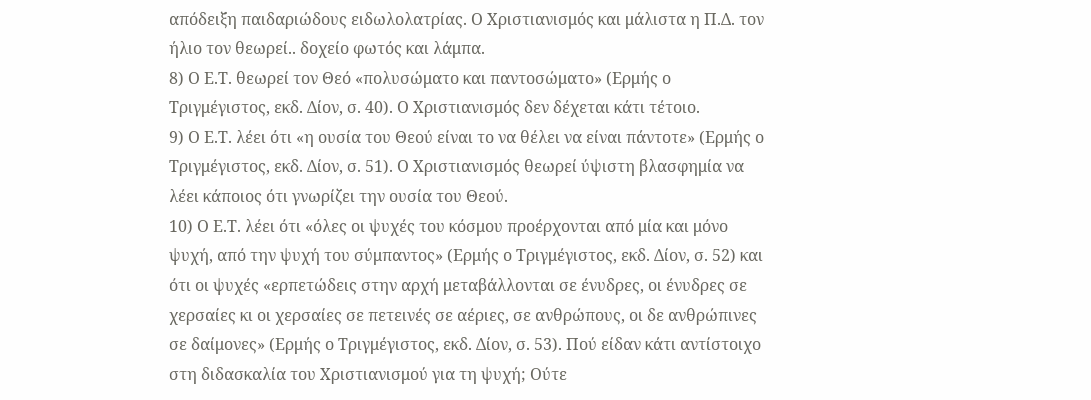απόδειξη παιδαριώδους ειδωλολατρίας. Ο Χριστιανισμός και μάλιστα η Π.Δ. τον ήλιο τον θεωρεί.. δοχείο φωτός και λάμπα.
8) Ο Ε.Τ. θεωρεί τον Θεό «πολυσώματο και παντοσώματο» (Ερμής ο Τριγμέγιστος, εκδ. Δίον, σ. 40). Ο Χριστιανισμός δεν δέχεται κάτι τέτοιο.
9) Ο Ε.Τ. λέει ότι «η ουσία του Θεού είναι το να θέλει να είναι πάντοτε» (Ερμής ο Τριγμέγιστος, εκδ. Δίον, σ. 51). Ο Χριστιανισμός θεωρεί ύψιστη βλασφημία να λέει κάποιος ότι γνωρίζει την ουσία του Θεού.
10) Ο Ε.Τ. λέει ότι «όλες οι ψυχές του κόσμου προέρχονται από μία και μόνο ψυχή, από την ψυχή του σύμπαντος» (Ερμής ο Τριγμέγιστος, εκδ. Δίον, σ. 52) και ότι οι ψυχές «ερπετώδεις στην αρχή μεταβάλλονται σε ένυδρες, οι ένυδρες σε χερσαίες κι οι χερσαίες σε πετεινές σε αέριες, σε ανθρώπους, οι δε ανθρώπινες σε δαίμονες» (Ερμής ο Τριγμέγιστος, εκδ. Δίον, σ. 53). Πού είδαν κάτι αντίστοιχο στη διδασκαλία του Χριστιανισμού για τη ψυχή; Ούτε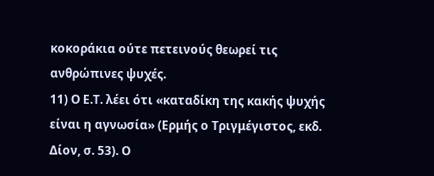κοκοράκια ούτε πετεινούς θεωρεί τις ανθρώπινες ψυχές.
11) Ο Ε.Τ. λέει ότι «καταδίκη της κακής ψυχής είναι η αγνωσία» (Ερμής ο Τριγμέγιστος, εκδ. Δίον, σ. 53). Ο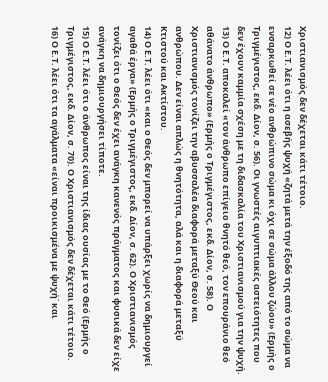Χριστιανισμός δεν δέχεται κάτι τέτοιο.
12) Ο Ε.Τ. λέει ότι η ασεβής ψυχή «ζητά μετά την έξοδό της από το σώμα να ενσαρκωθεί σε νέο ανθρώπινο σώμα κι όχι σε σώμα άλλου ζώου» (Ερμής ο Τριγμέγιστος, εκδ. Δίον, σ. 56). Οι γνωστές αιγυπτιακές αστειότητες που δεν έχουν καμμία σχέση με τη διδασκαλία του Χριστιανισμού για την ψυχή.
13) Ο Ε.Τ. αποκαλεί «τον άνθρωπο επίγειο θνητό θεό, τον επουράνιο θεό αθάνατο άνθρωπο» (Ερμής ο Τριγμέγιστος, εκδ. Δίον, σ. 58). Ο Χριστιανισμός τονίζει την αβυσσαλέα διαφορά μεταξύ Θεού και ανθρώπου. Δεν είναι απλώς η θνητότητα, αλά και η διαφορά μεταξύ Κτιστού και Ακτίστου.
14) Ο Ε.Τ. λέει ότι «και ο Θεός δεν μπορεί να υπάρξει χωρίς να δημιουργεί αγαθά έργα» (Ερμής ο Τριγμέγιστος, εκδ. Δίον, σ. 62). Ο Χριστιανισμός τονίζει ότι ο Θεός δεν έχει ανάγκη κανενός πράγματος και φυσικά δεν είχε ανάγκη να δημιουργήσει τίποτε.
15) Ο Ε.Τ. λέει ότι ο άνθρωπος είναι της ίδιας ουσίας με το Θεό (Ερμής ο Τριγμέγιστος, εκδ. Δίον, σ. 70). Ο Χριστιανισμός δεν δέχεται κάτι τέτοιο.
16) Ο Ε.Τ. λέει ότι τα αγάλματα «είναι προικισμένα με ψυχή˙ και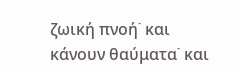ζωική πνοή˙ και κάνουν θαύματα˙ και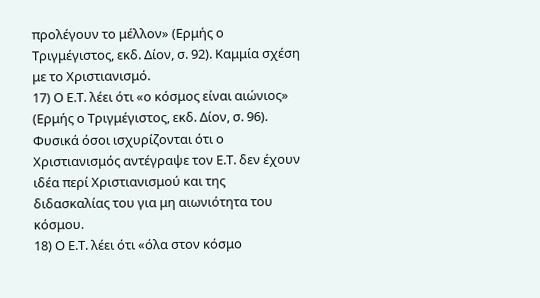προλέγουν το μέλλον» (Ερμής ο Τριγμέγιστος, εκδ. Δίον, σ. 92). Καμμία σχέση με το Χριστιανισμό.
17) Ο Ε.Τ. λέει ότι «ο κόσμος είναι αιώνιος» (Ερμής ο Τριγμέγιστος, εκδ. Δίον, σ. 96). Φυσικά όσοι ισχυρίζονται ότι ο Χριστιανισμός αντέγραψε τον Ε.Τ. δεν έχουν ιδέα περί Χριστιανισμού και της διδασκαλίας του για μη αιωνιότητα του κόσμου.
18) Ο Ε.Τ. λέει ότι «όλα στον κόσμο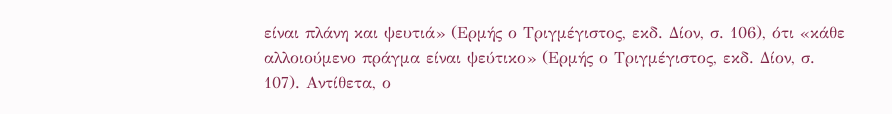είναι πλάνη και ψευτιά» (Ερμής ο Τριγμέγιστος, εκδ. Δίον, σ. 106), ότι «κάθε αλλοιούμενο πράγμα είναι ψεύτικο» (Ερμής ο Τριγμέγιστος, εκδ. Δίον, σ. 107). Αντίθετα, ο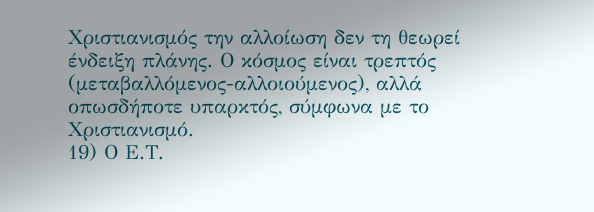Χριστιανισμός την αλλοίωση δεν τη θεωρεί ένδειξη πλάνης. Ο κόσμος είναι τρεπτός (μεταβαλλόμενος-αλλοιούμενος), αλλά οπωσδήποτε υπαρκτός, σύμφωνα με το Χριστιανισμό.
19) Ο Ε.Τ.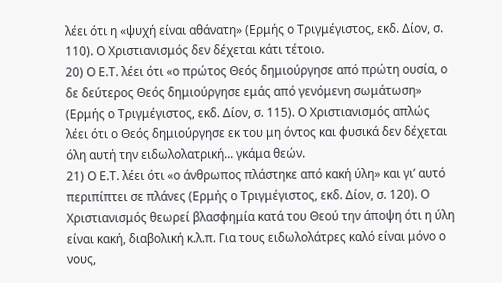λέει ότι η «ψυχή είναι αθάνατη» (Ερμής ο Τριγμέγιστος, εκδ. Δίον, σ. 110). Ο Χριστιανισμός δεν δέχεται κάτι τέτοιο.
20) Ο Ε.Τ. λέει ότι «ο πρώτος Θεός δημιούργησε από πρώτη ουσία, ο δε δεύτερος Θεός δημιούργησε εμάς από γενόμενη σωμάτωση» (Ερμής ο Τριγμέγιστος, εκδ. Δίον, σ. 115). Ο Χριστιανισμός απλώς λέει ότι ο Θεός δημιούργησε εκ του μη όντος και φυσικά δεν δέχεται όλη αυτή την ειδωλολατρική... γκάμα θεών.
21) Ο Ε.Τ. λέει ότι «ο άνθρωπος πλάστηκε από κακή ύλη» και γι’ αυτό περιπίπτει σε πλάνες (Ερμής ο Τριγμέγιστος, εκδ. Δίον, σ. 120). Ο Χριστιανισμός θεωρεί βλασφημία κατά του Θεού την άποψη ότι η ύλη είναι κακή, διαβολική κ.λ.π. Για τους ειδωλολάτρες καλό είναι μόνο ο νους,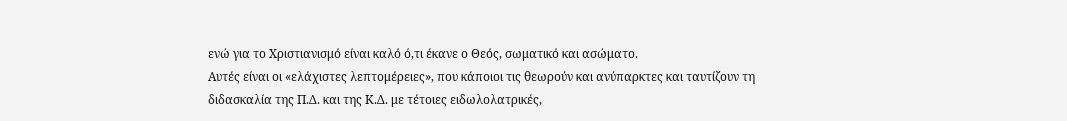ενώ για το Χριστιανισμό είναι καλό ό,τι έκανε ο Θεός, σωματικό και ασώματο.
Αυτές είναι οι «ελάχιστες λεπτομέρειες», που κάποιοι τις θεωρούν και ανύπαρκτες και ταυτίζουν τη διδασκαλία της Π.Δ. και της Κ.Δ. με τέτοιες ειδωλολατρικές,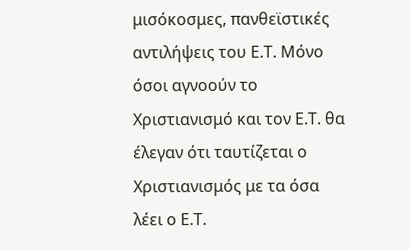μισόκοσμες, πανθεϊστικές αντιλήψεις του Ε.Τ. Μόνο όσοι αγνοούν το Χριστιανισμό και τον Ε.Τ. θα έλεγαν ότι ταυτίζεται ο Χριστιανισμός με τα όσα λέει ο Ε.Τ.